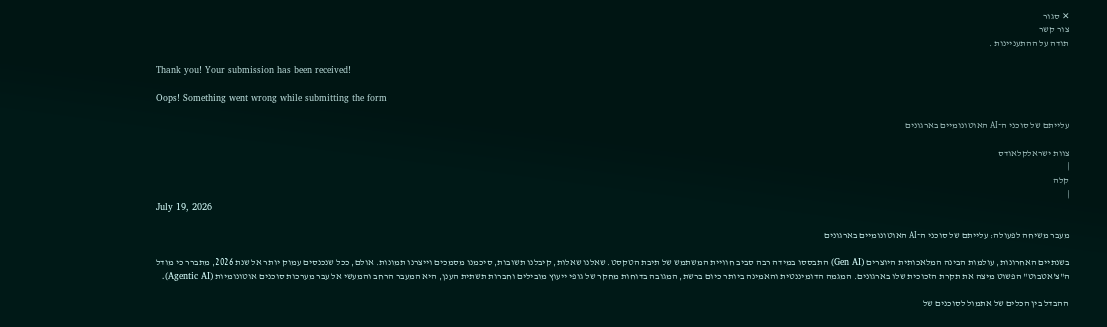✕ סגור
צור קשר
תודה על ההתעניינות .

Thank you! Your submission has been received!

Oops! Something went wrong while submitting the form

עלייתם של סוכני ה־AI האוטונומיים בארגונים

צוות ישראלקלאודס
|
קלה
|
July 19, 2026

מעבר משיחה לפעולה: עלייתם של סוכני ה־AI האוטונומיים בארגונים

בשנתיים האחרונות, עולמות הבינה המלאכותית היוצרים (Gen AI) התבססו במידה רבה סביב חוויית המשתמש של תיבת הטקסט. שאלנו שאלות, קיבלנו תשובות, סיכמנו מסמכים וייצרנו תמונות. אולם, ככל שנכנסים עמוק יותר אל שנת 2026, מתברר כי מודל ה"צ'אטבוט" הפשוט מיצה את תקרת הזכוכית שלו בארגונים. המגמה הדומיננטית והאמינה ביותר כיום ברשת, המגובה בדוחות מחקר של גופי ייעוץ מובילים וחברות תשתית הענן, היא המעבר הרחב והמעשי אל עבר מערכות סוכנים אוטונומיות (Agentic AI).

ההבדל בין הכלים של אתמול לסוכנים של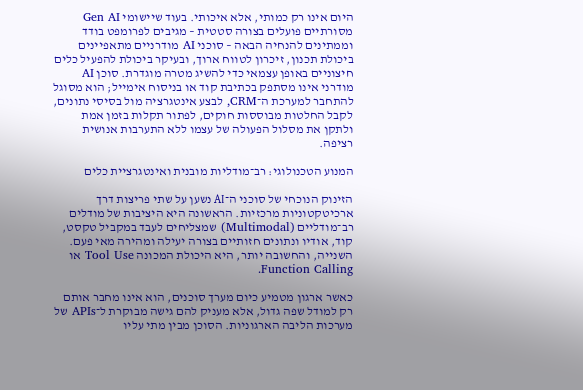היום אינו רק כמותי, אלא איכותי. בעוד שיישומי Gen AI מסורתיים פועלים בצורה סטטית – מגיבים לפרומפט בודד וממתינים להנחיה הבאה – סוכני AI מודרניים מתאפיינים ביכולת תכנון, זיכרון לטווח ארוך, ובעיקר ביכולת להפעיל כלים חיצוניים באופן עצמאי כדי להשיג מטרה מוגדרת. סוכן AI מודרני אינו מסתפק בכתיבת קוד או בניסוח אימייל; הוא מסוגל להתחבר למערכת ה־CRM, לבצע אינטגרציה מול בסיסי נתונים, לקבל החלטות מבוססות חוקים, לפתור תקלות בזמן אמת ולתקן את מסלול הפעולה של עצמו ללא התערבות אנושית רציפה.

המנוע הטכנולוגי: רב־מודליות מובנית ואינטגרציית כלים

הזינוק הנוכחי של סוכני ה־AI נשען על שתי פריצות דרך ארכיטקטוניות מרכזיות. הראשונה היא היציבות של מודלים רב־מודליים (Multimodal) שמצליחים לעבד במקביל טקסט, קוד, אודיו ונתונים חזותיים בצורה יעילה ומהירה מאי פעם. השנייה, והחשובה יותר, היא היכולת המכונה Tool Use או Function Calling.

כאשר ארגון מטמיע כיום מערך סוכנים, הוא אינו מחבר אותם רק למודל שפה גדול, אלא מעניק להם גישה מבוקרת ל־APIs של מערכות הליבה הארגוניות. הסוכן מבין מתי עליו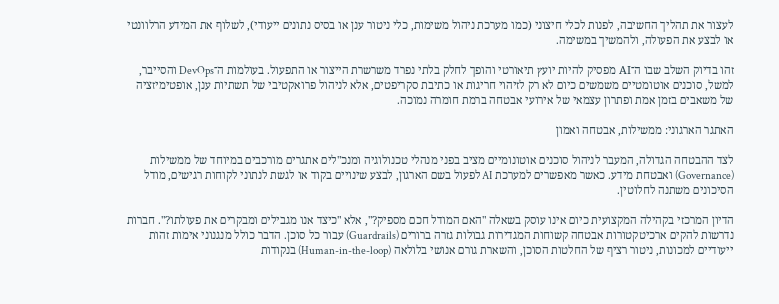לעצור את תהליך החשיבה, לפנות לכלי חיצוני (כמו מערכת ניהול משימות, כלי ניטור ענן או בסיס נתונים ייעודי), לשלוף את המידע הרלוונטי או לבצע את הפעולה, ולהמשיך במשימה.

זהו בדיוק השלב שבו ה־AI מפסיק להיות יועץ תיאורטי והופך לחלק בלתי נפרד משרשרת הייצור או התפעול. בעולמות ה־DevOps והסייבר, למשל, סוכנים אוטומטיים משמשים כיום לא רק לזיהוי חריגות או כתיבת סקריפטים, אלא לניהול פרואקטיבי של תשתיות ענן, אופטימיזציה של משאבים בזמן אמת ופתרון עצמאי של אירועי אבטחה ברמת חומרה נמוכה.

האתגר הארגוני: ממשילות, אבטחה ואמון

לצד ההבטחה הגדולה, המעבר לניהול סוכנים אוטונומיים מציב בפני מנהלי טכנולוגיה ומנכ"לים אתגרים מורכבים במיוחד של ממשילות (Governance) ואבטחת מידע. כאשר מאפשרים למערכת AI לפעול בשם הארגון, לבצע שינויים בקוד או לגשת לנתוני לקוחות רגישים, מודל הסיכונים משתנה לחלוטין.

הדיון המרכזי בקהילה המקצועית כיום אינו עוסק בשאלה "האם המודל חכם מספיק?", אלא "כיצד אנו מגבילים ומבקרים את פעולתו?". חברות נדרשות להקים ארכיטקטורות אבטחה קשוחות המגדירות גבולות גזרה ברורים (Guardrails) עבור כל סוכן. הדבר כולל מנגנוני אימות זהות ייעודיים למכונות, ניטור רציף של החלטות הסוכן, והשארת גורם אנושי בלולאה (Human-in-the-loop) בנקודות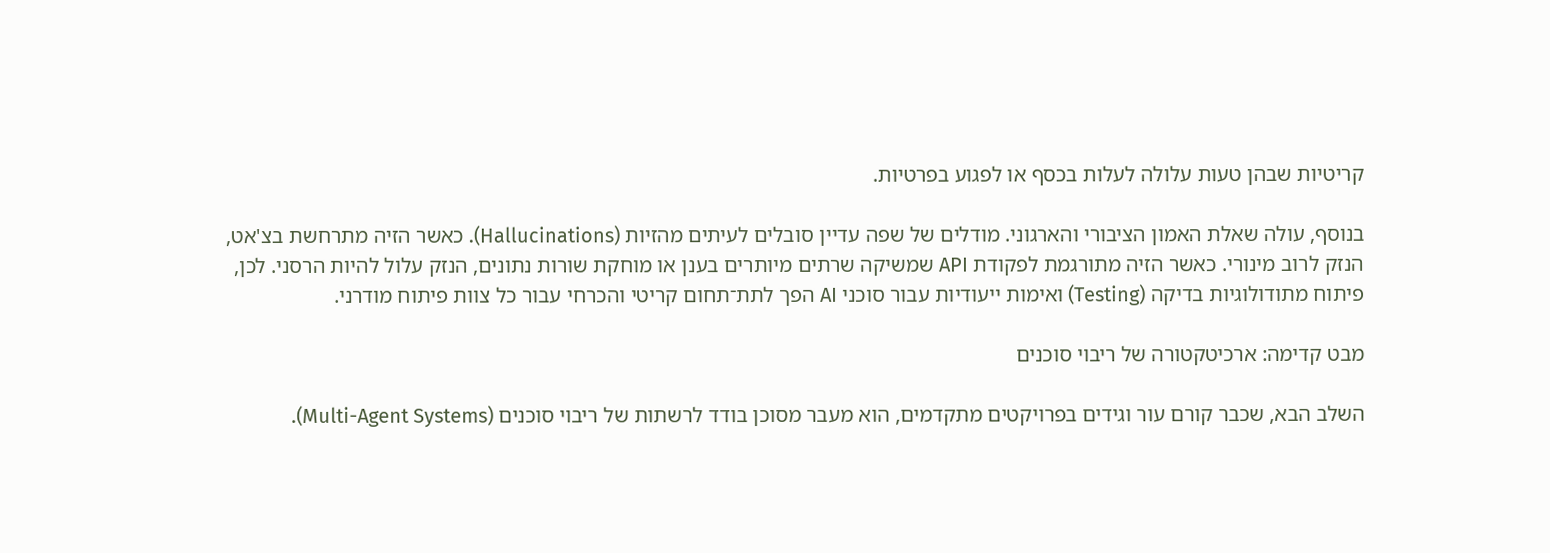קריטיות שבהן טעות עלולה לעלות בכסף או לפגוע בפרטיות.

בנוסף, עולה שאלת האמון הציבורי והארגוני. מודלים של שפה עדיין סובלים לעיתים מהזיות (Hallucinations). כאשר הזיה מתרחשת בצ'אט, הנזק לרוב מינורי. כאשר הזיה מתורגמת לפקודת API שמשיקה שרתים מיותרים בענן או מוחקת שורות נתונים, הנזק עלול להיות הרסני. לכן, פיתוח מתודולוגיות בדיקה (Testing) ואימות ייעודיות עבור סוכני AI הפך לתת־תחום קריטי והכרחי עבור כל צוות פיתוח מודרני.

מבט קדימה: ארכיטקטורה של ריבוי סוכנים

השלב הבא, שכבר קורם עור וגידים בפרויקטים מתקדמים, הוא מעבר מסוכן בודד לרשתות של ריבוי סוכנים (Multi-Agent Systems).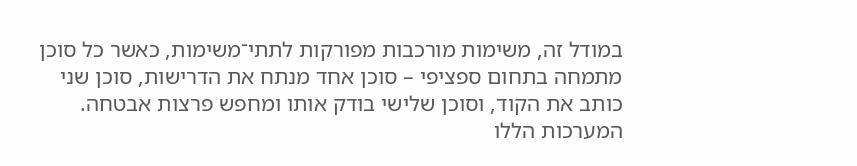במודל זה, משימות מורכבות מפורקות לתתי־משימות, כאשר כל סוכן מתמחה בתחום ספציפי – סוכן אחד מנתח את הדרישות, סוכן שני כותב את הקוד, וסוכן שלישי בודק אותו ומחפש פרצות אבטחה. המערכות הללו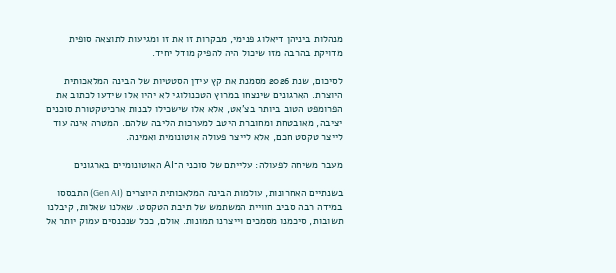מנהלות ביניהן דיאלוג פנימי, מבקרות זו את זו ומגיעות לתוצאה סופית מדויקת בהרבה מזו שיכול היה להפיק מודל יחיד.

לסיכום, שנת 2026 מסמנת את קץ עידן הסטטיות של הבינה המלאכותית היוצרת. הארגונים שינצחו במרוץ הטכנולוגי לא יהיו אלו שידעו לכתוב את הפרומפט הטוב ביותר בצ'אט, אלא אלו שישכילו לבנות ארכיטקטורת סוכנים יציבה, מאובטחת ומחוברת היטב למערכות הליבה שלהם. המטרה אינה עוד לייצר טקסט חכם, אלא לייצר פעולה אוטונומית ואמינה.

מעבר משיחה לפעולה: עלייתם של סוכני ה־AI האוטונומיים בארגונים

בשנתיים האחרונות, עולמות הבינה המלאכותית היוצרים (Gen AI) התבססו במידה רבה סביב חוויית המשתמש של תיבת הטקסט. שאלנו שאלות, קיבלנו תשובות, סיכמנו מסמכים וייצרנו תמונות. אולם, ככל שנכנסים עמוק יותר אל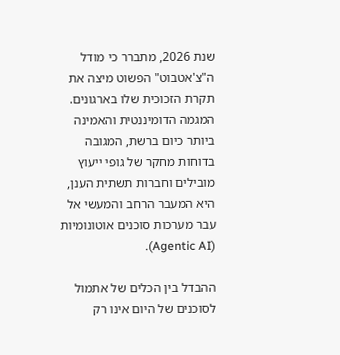שנת 2026, מתברר כי מודל ה"צ'אטבוט" הפשוט מיצה את תקרת הזכוכית שלו בארגונים. המגמה הדומיננטית והאמינה ביותר כיום ברשת, המגובה בדוחות מחקר של גופי ייעוץ מובילים וחברות תשתית הענן, היא המעבר הרחב והמעשי אל עבר מערכות סוכנים אוטונומיות (Agentic AI).

ההבדל בין הכלים של אתמול לסוכנים של היום אינו רק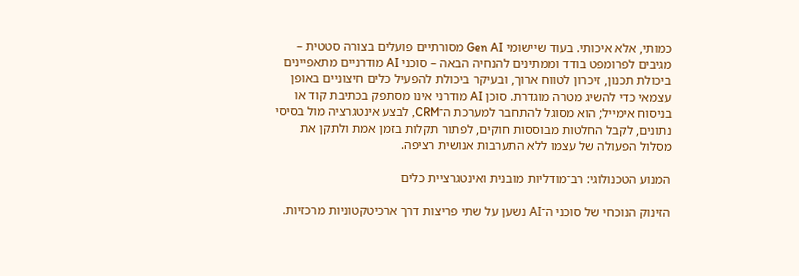כמותי, אלא איכותי. בעוד שיישומי Gen AI מסורתיים פועלים בצורה סטטית – מגיבים לפרומפט בודד וממתינים להנחיה הבאה – סוכני AI מודרניים מתאפיינים ביכולת תכנון, זיכרון לטווח ארוך, ובעיקר ביכולת להפעיל כלים חיצוניים באופן עצמאי כדי להשיג מטרה מוגדרת. סוכן AI מודרני אינו מסתפק בכתיבת קוד או בניסוח אימייל; הוא מסוגל להתחבר למערכת ה־CRM, לבצע אינטגרציה מול בסיסי נתונים, לקבל החלטות מבוססות חוקים, לפתור תקלות בזמן אמת ולתקן את מסלול הפעולה של עצמו ללא התערבות אנושית רציפה.

המנוע הטכנולוגי: רב־מודליות מובנית ואינטגרציית כלים

הזינוק הנוכחי של סוכני ה־AI נשען על שתי פריצות דרך ארכיטקטוניות מרכזיות.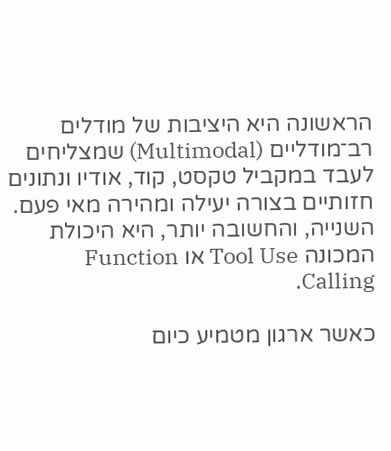הראשונה היא היציבות של מודלים רב־מודליים (Multimodal) שמצליחים לעבד במקביל טקסט, קוד, אודיו ונתונים חזותיים בצורה יעילה ומהירה מאי פעם. השנייה, והחשובה יותר, היא היכולת המכונה Tool Use או Function Calling.

כאשר ארגון מטמיע כיום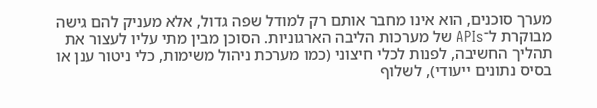מערך סוכנים, הוא אינו מחבר אותם רק למודל שפה גדול, אלא מעניק להם גישה מבוקרת ל־APIs של מערכות הליבה הארגוניות. הסוכן מבין מתי עליו לעצור את תהליך החשיבה, לפנות לכלי חיצוני (כמו מערכת ניהול משימות, כלי ניטור ענן או בסיס נתונים ייעודי), לשלוף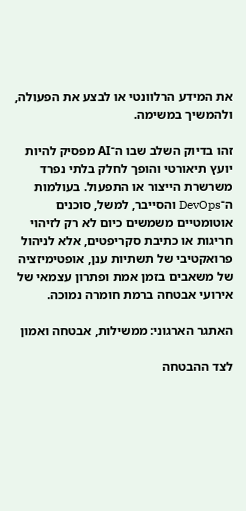את המידע הרלוונטי או לבצע את הפעולה, ולהמשיך במשימה.

זהו בדיוק השלב שבו ה־AI מפסיק להיות יועץ תיאורטי והופך לחלק בלתי נפרד משרשרת הייצור או התפעול. בעולמות ה־DevOps והסייבר, למשל, סוכנים אוטומטיים משמשים כיום לא רק לזיהוי חריגות או כתיבת סקריפטים, אלא לניהול פרואקטיבי של תשתיות ענן, אופטימיזציה של משאבים בזמן אמת ופתרון עצמאי של אירועי אבטחה ברמת חומרה נמוכה.

האתגר הארגוני: ממשילות, אבטחה ואמון

לצד ההבטחה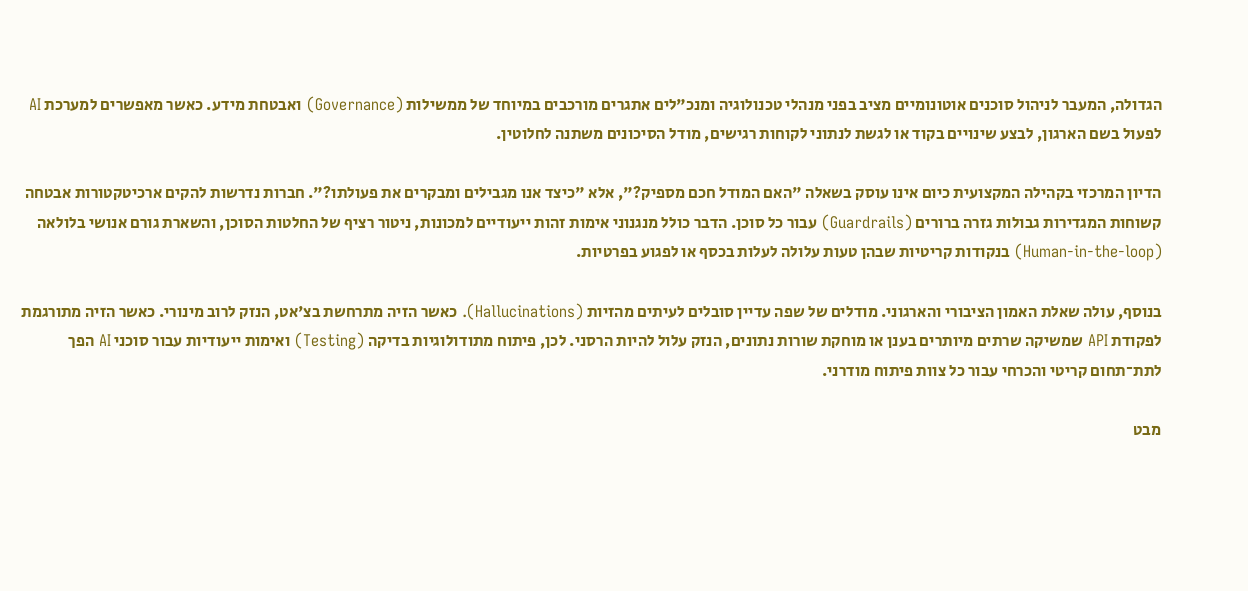הגדולה, המעבר לניהול סוכנים אוטונומיים מציב בפני מנהלי טכנולוגיה ומנכ"לים אתגרים מורכבים במיוחד של ממשילות (Governance) ואבטחת מידע. כאשר מאפשרים למערכת AI לפעול בשם הארגון, לבצע שינויים בקוד או לגשת לנתוני לקוחות רגישים, מודל הסיכונים משתנה לחלוטין.

הדיון המרכזי בקהילה המקצועית כיום אינו עוסק בשאלה "האם המודל חכם מספיק?", אלא "כיצד אנו מגבילים ומבקרים את פעולתו?". חברות נדרשות להקים ארכיטקטורות אבטחה קשוחות המגדירות גבולות גזרה ברורים (Guardrails) עבור כל סוכן. הדבר כולל מנגנוני אימות זהות ייעודיים למכונות, ניטור רציף של החלטות הסוכן, והשארת גורם אנושי בלולאה (Human-in-the-loop) בנקודות קריטיות שבהן טעות עלולה לעלות בכסף או לפגוע בפרטיות.

בנוסף, עולה שאלת האמון הציבורי והארגוני. מודלים של שפה עדיין סובלים לעיתים מהזיות (Hallucinations). כאשר הזיה מתרחשת בצ'אט, הנזק לרוב מינורי. כאשר הזיה מתורגמת לפקודת API שמשיקה שרתים מיותרים בענן או מוחקת שורות נתונים, הנזק עלול להיות הרסני. לכן, פיתוח מתודולוגיות בדיקה (Testing) ואימות ייעודיות עבור סוכני AI הפך לתת־תחום קריטי והכרחי עבור כל צוות פיתוח מודרני.

מבט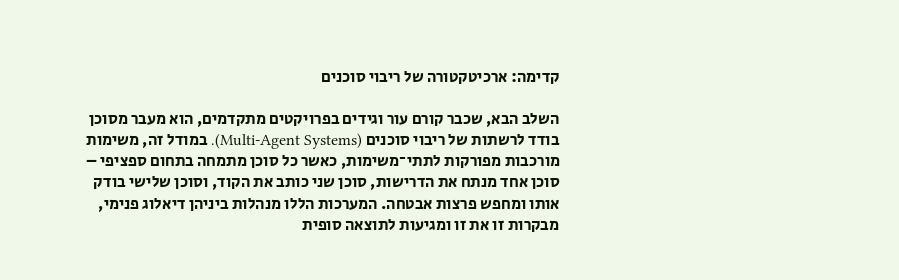קדימה: ארכיטקטורה של ריבוי סוכנים

השלב הבא, שכבר קורם עור וגידים בפרויקטים מתקדמים, הוא מעבר מסוכן בודד לרשתות של ריבוי סוכנים (Multi-Agent Systems). במודל זה, משימות מורכבות מפורקות לתתי־משימות, כאשר כל סוכן מתמחה בתחום ספציפי – סוכן אחד מנתח את הדרישות, סוכן שני כותב את הקוד, וסוכן שלישי בודק אותו ומחפש פרצות אבטחה. המערכות הללו מנהלות ביניהן דיאלוג פנימי, מבקרות זו את זו ומגיעות לתוצאה סופית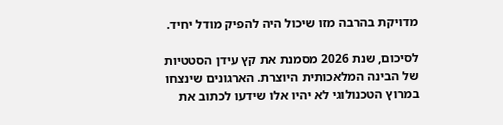מדויקת בהרבה מזו שיכול היה להפיק מודל יחיד.

לסיכום, שנת 2026 מסמנת את קץ עידן הסטטיות של הבינה המלאכותית היוצרת. הארגונים שינצחו במרוץ הטכנולוגי לא יהיו אלו שידעו לכתוב את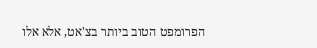הפרומפט הטוב ביותר בצ'אט, אלא אלו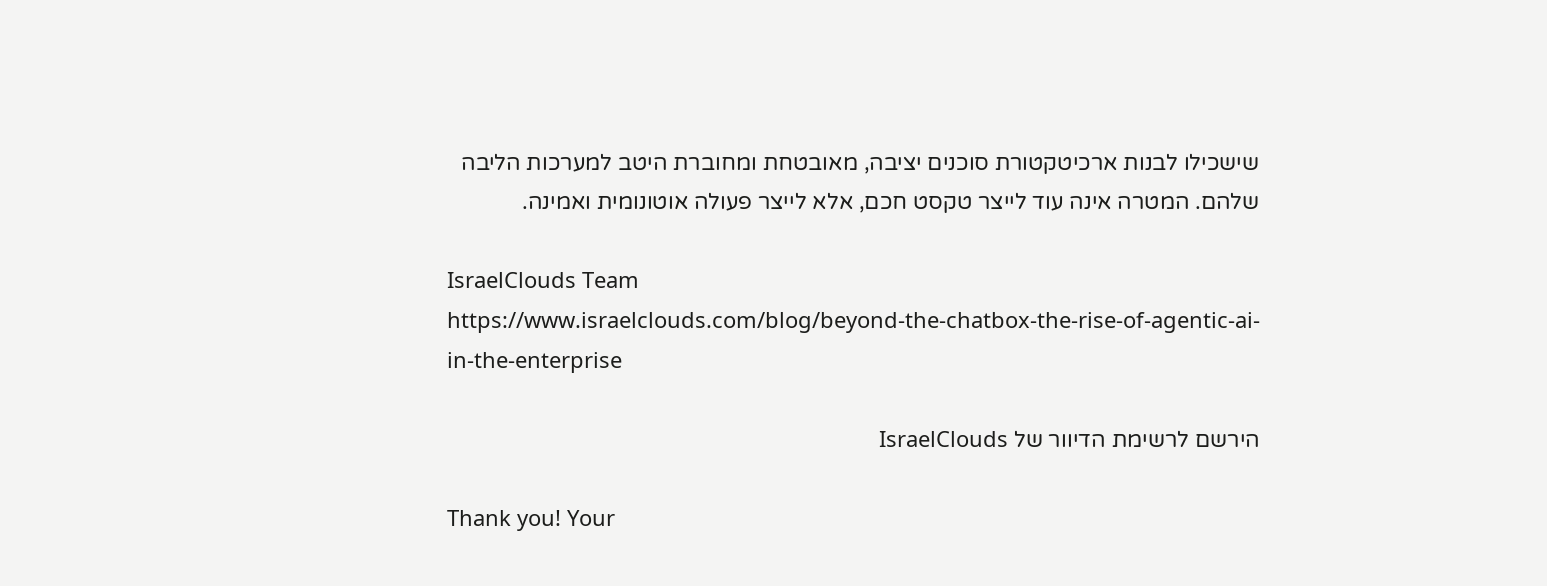שישכילו לבנות ארכיטקטורת סוכנים יציבה, מאובטחת ומחוברת היטב למערכות הליבה שלהם. המטרה אינה עוד לייצר טקסט חכם, אלא לייצר פעולה אוטונומית ואמינה.

IsraelClouds Team
https://www.israelclouds.com/blog/beyond-the-chatbox-the-rise-of-agentic-ai-in-the-enterprise

הירשם לרשימת הדיוור של IsraelClouds

Thank you! Your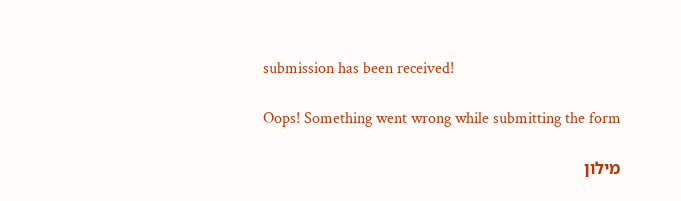submission has been received!

Oops! Something went wrong while submitting the form

מילון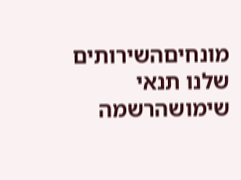מונחיםהשירותים שלנו תנאי שימושהרשמה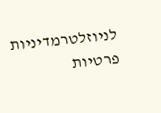לניוזלטרמדיניות פרטיות